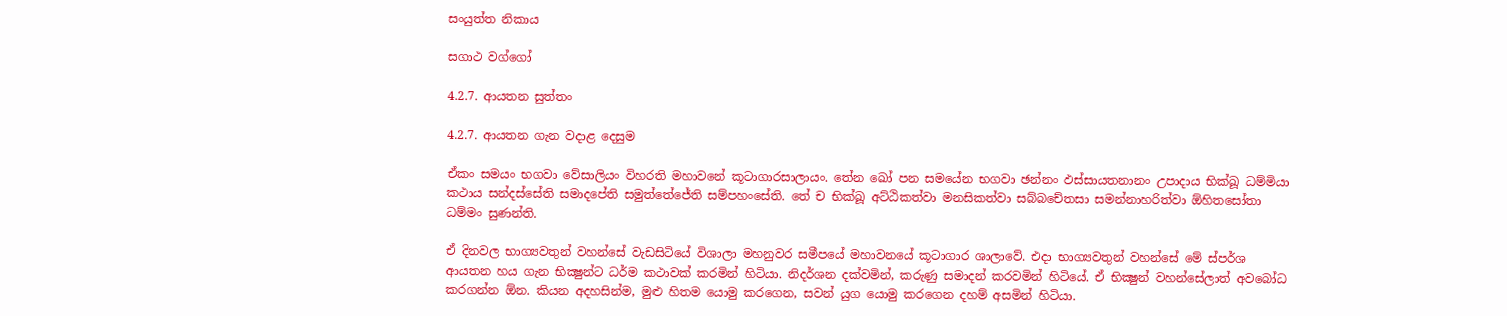සංයුත්ත නිකාය

සගාථ වග්ගෝ

4.2.7. ආයතන සුත්තං

4.2.7. ආයතන ගැන වදාළ දෙසුම

ඒකං සමයං භගවා වේසාලියං විහරති මහාවනේ කූටාගාරසාලායං. තේන ඛෝ පන සමයේන භගවා ඡන්‌නං ඵස්‌සායතනානං උපාදාය භික්‌ඛූ ධම්‌මියා කථාය සන්‌දස්‌සේති සමාදපේති සමුත්‌තේජේති සම්‌පහංසේති. තේ ච භික්‌ඛූ අට්‌ඨිකත්‌වා මනසිකත්‌වා සබ්‌බචේතසා සමන්‌නාහරිත්‌වා ඕහිතසෝතා ධම්‌මං සුණන්‌ති.

ඒ දිනවල භාග්‍යවතුන් වහන්සේ වැඩසිටියේ විශාලා මහනුවර සමීපයේ මහාවනයේ කූටාගාර ශාලාවේ. එදා භාග්‍යවතුන් වහන්සේ මේ ස්පර්ශ ආයතන හය ගැන භික්‍ෂුන්ට ධර්ම කථාවක් කරමින් හිටියා. නිදර්ශන දක්වමින්, කරුණු සමාදන් කරවමින් හිටියේ. ඒ භික්‍ෂුන් වහන්සේලාත් අවබෝධ කරගන්න ඕන. කියන අදහසින්ම, මුළු හිතම යොමු කරගෙන, සවන් යුග යොමු කරගෙන දහම් අසමින් හිටියා.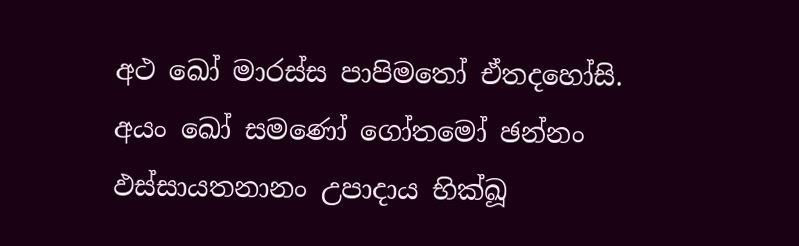අථ ඛෝ මාරස්‌ස පාපිමතෝ ඒතදහෝසි. අයං ඛෝ සමණෝ ගෝතමෝ ඡන්‌නං ඵස්‌සායතනානං උපාදාය භික්‌ඛූ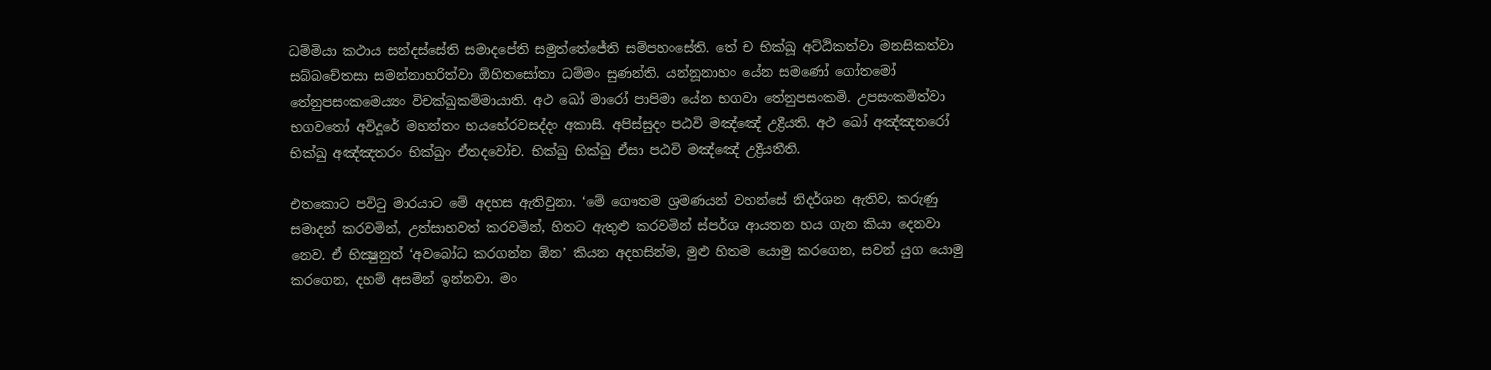ධම්‌මියා කථාය සන්‌දස්‌සේති සමාදපේති සමුත්‌තේජේති සම්‌පහංසේති. තේ ච භික්‌ඛූ අට්‌ඨිකත්‌වා මනසිකත්‌වා සබ්‌බචේතසා සමන්‌නාහරිත්‌වා ඕහිතසෝතා ධම්‌මං සුණන්‌ති. යන්නූනාහං යේන සමණෝ ගෝතමෝ තේනුපසං‌කමෙය්‍යං විචක්‌ඛුකම්‌මායාති. අථ ඛෝ මාරෝ පාපිමා යේන භගවා තේනුපසංකමි. උපසංකමිත්‌වා භගවතෝ අවිදූරේ මහන්‌තං භයභේරවසද්‌දං අකාසි. අපිස්‌සුදං පඨවි මඤ්‌ඤේ උද්‍රීයති. අථ ඛෝ අඤ්‌ඤතරෝ භික්‌ඛු අඤ්‌ඤතරං භික්‌ඛුං ඒතදවෝච. භික්‌ඛු භික්‌ඛු ඒසා පඨවි මඤ්‌ඤේ උද්‍රීයතීති.

එතකොට පවිටු මාරයාට මේ අදහස ඇතිවුනා. ‘මේ ගෞතම ශ්‍රමණයන් වහන්සේ නිදර්ශන ඇතිව, කරුණු සමාදන් කරවමින්, උත්සාහවත් කරවමින්, හිතට ඇතුළු කරවමින් ස්පර්ශ ආයතන හය ගැන කියා දෙනවා නෙව. ඒ භික්‍ෂුනුත් ‘අවබෝධ කරගන්න ඕන’ කියන අදහසින්ම, මුළු හිතම යොමු කරගෙන, සවන් යුග යොමු කරගෙන, දහම් අසමින් ඉන්නවා. මං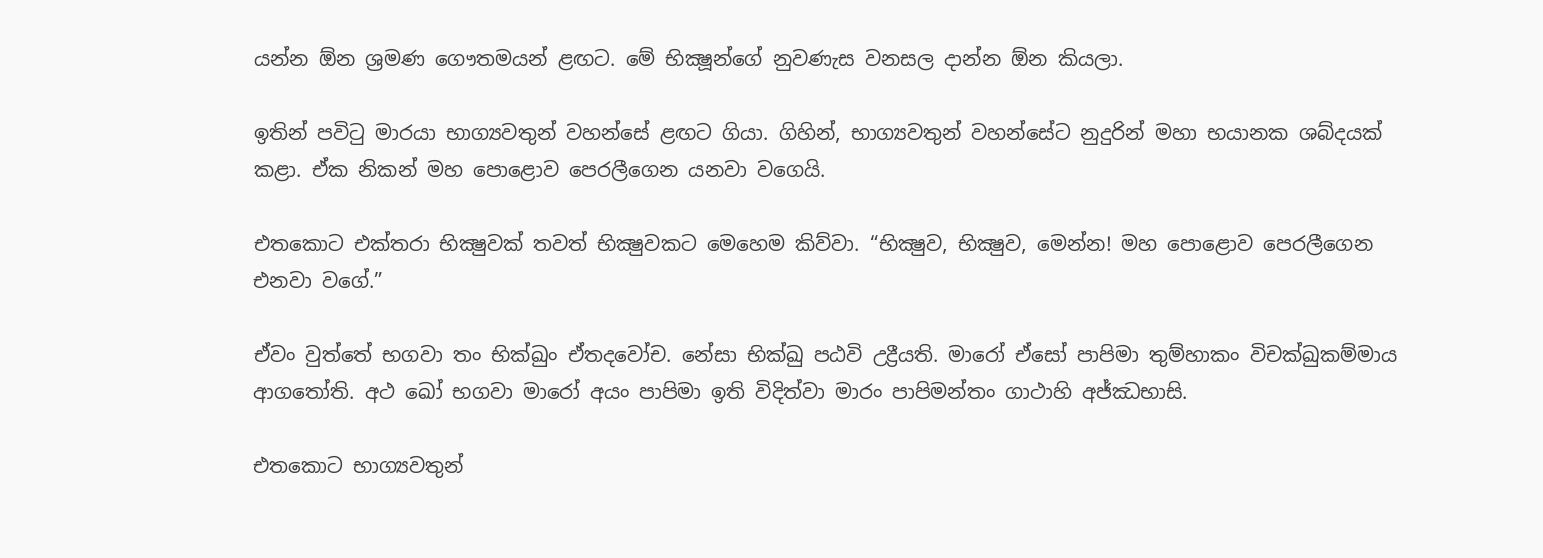යන්න ඕන ශ්‍රමණ ගෞතමයන් ළඟට. මේ භික්‍ෂූන්ගේ නුවණැස වනසල දාන්න ඕන කියලා.

ඉතින් පවිටු මාරයා භාග්‍යවතුන් වහන්සේ ළඟට ගියා. ගිහින්, භාග්‍යවතුන් වහන්සේට නුදුරින් මහා භයානක ශබ්දයක් කළා. ඒක නිකන් මහ පොළොව පෙරලීගෙන යනවා වගෙයි.

එතකොට එක්තරා භික්‍ෂුවක් තවත් භික්‍ෂුවකට මෙහෙම කිව්වා. “භික්‍ෂුව, භික්‍ෂුව, මෙන්න! මහ පොළොව පෙරලීගෙන එනවා වගේ.”

ඒවං වුත්තේ භගවා තං භික්‌ඛුං ඒතදවෝච. නේසා භික්‌ඛු පඨවි උද්‍රීයති. මාරෝ ඒසෝ පාපිමා තුම්‌හාකං විචක්‌ඛුකම්‌මාය ආගතෝති. අථ ඛෝ භගවා මාරෝ අයං පාපිමා ඉති විදිත්‌වා මාරං පාපිමන්‌තං ගාථාහි අජ්‌ඣභාසි.

එතකොට භාග්‍යවතුන්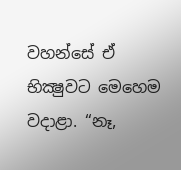වහන්සේ ඒ භික්‍ෂුවට මෙහෙම වදාළා. “නෑ,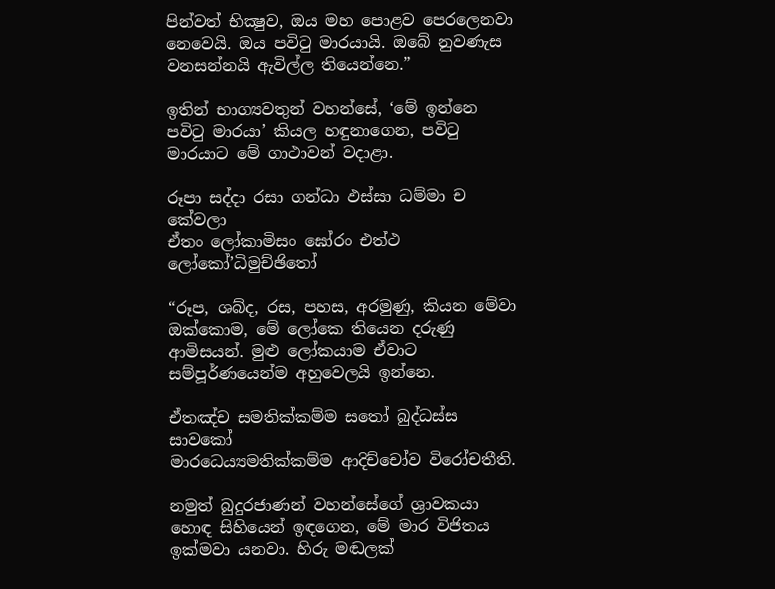පින්වත් භික්‍ෂුව, ඔය මහ පොළව පෙරලෙනවා නෙවෙයි. ඔය පවිටු මාරයායි. ඔබේ නුවණැස වනසන්නයි ඇවිල්ල තියෙන්නෙ.”

ඉතින් භාග්‍යවතුන් වහන්සේ, ‘මේ ඉන්නෙ පවිටු මාරයා’ කියල හඳුනාගෙන, පවිටු මාරයාට මේ ගාථාවන් වදාළා.

රූපා සද්‌දා රසා ගන්‌ධා ඵස්‌සා ධම්‌මා ච කේවලා
ඒතං ලෝකාමිසං ඝෝරං එත්‌ථ ලෝකෝ’ධිමුච්‌ඡිතෝ

“රූප, ශබ්ද, රස, පහස, අරමුණු, කියන මේවා ඔක්කොම, මේ ලෝකෙ තියෙන දරුණු ආමිසයන්. මුළු ලෝකයාම ඒවාට සම්පූර්ණයෙන්ම අහුවෙලයි ඉන්නෙ.

ඒතඤ්‌ච සමතික්‌කම්‌ම සතෝ බුද්‌ධස්‌ස සාවකෝ
මාරධෙය්‍යමතික්‌කම්‌ම ආදිච්‌චෝව විරෝචතීති.

නමුත් බුදුරජාණන් වහන්සේගේ ශ්‍රාවකයා හොඳ සිහියෙන් ඉඳගෙන, මේ මාර විජිතය ඉක්මවා යනවා. හිරු මඬලක්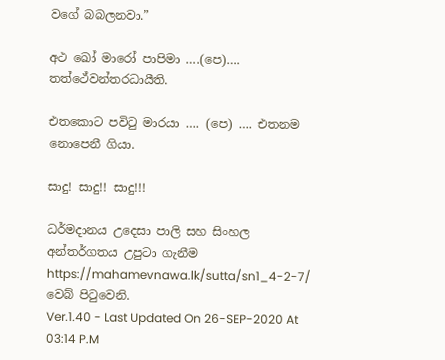වගේ බබලනවා.”

අථ ඛෝ මාරෝ පාපිමා ….(පෙ)…. තත්ථේවන්‌තරධායීති.

එතකොට පවිටු මාරයා …. (පෙ) …. එතනම නොපෙනී ගියා.

සාදු! සාදු!! සාදු!!!

ධර්මදානය උදෙසා පාලි සහ සිංහල අන්තර්ගතය උපුටා ගැනීම https://mahamevnawa.lk/sutta/sn1_4-2-7/ වෙබ් පිටුවෙනි.
Ver.1.40 - Last Updated On 26-SEP-2020 At 03:14 P.M